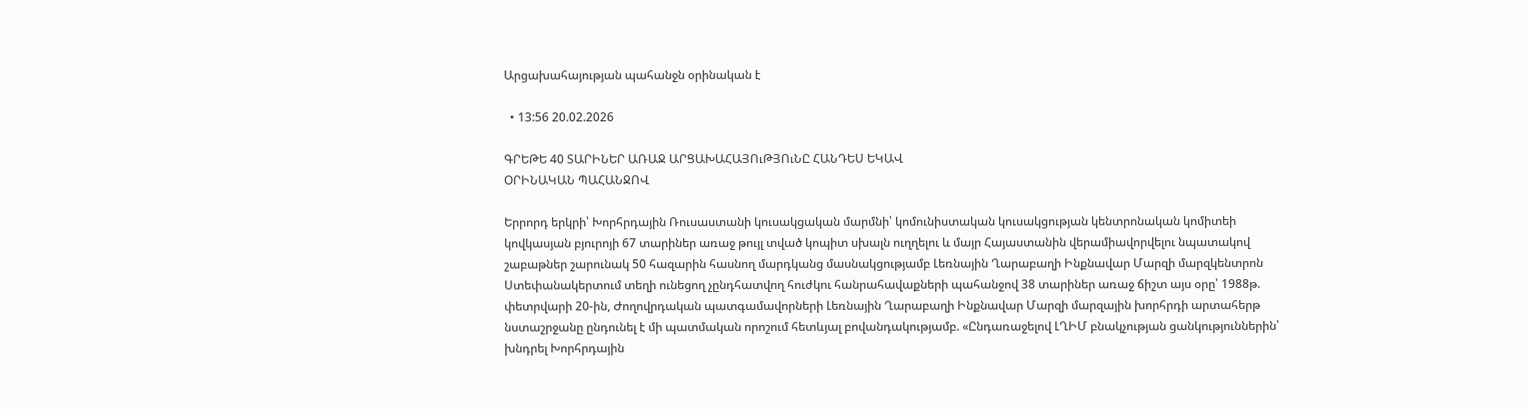Արցախահայության պահանջն օրինական է

  • 13:56 20.02.2026

ԳՐԵԹԵ 40 ՏԱՐԻՆԵՐ ԱՌԱՋ ԱՐՑԱԽԱՀԱՅՈւԹՅՈւՆԸ ՀԱՆԴԵՍ ԵԿԱՎ
ՕՐԻՆԱԿԱՆ ՊԱՀԱՆՋՈՎ

Երրորդ երկրի՝ Խորհրդային Ռուսաստանի կուսակցական մարմնի՝ կոմունիստական կուսակցության կենտրոնական կոմիտեի կովկասյան բյուրոյի 67 տարիներ առաջ թույլ տված կոպիտ սխալն ուղղելու և մայր Հայաստանին վերամիավորվելու նպատակով շաբաթներ շարունակ 50 հազարին հասնող մարդկանց մասնակցությամբ Լեռնային Ղարաբաղի Ինքնավար Մարզի մարզկենտրոն Ստեփանակերտում տեղի ունեցող չընդհատվող հուժկու հանրահավաքների պահանջով 38 տարիներ առաջ ճիշտ այս օրը՝ 1988թ. փետրվարի 20-ին, Ժողովրդական պատգամավորների Լեռնային Ղարաբաղի Ինքնավար Մարզի մարզային խորհրդի արտահերթ նստաշրջանը ընդունել է մի պատմական որոշում հետևյալ բովանդակությամբ. «Ընդառաջելով ԼՂԻՄ բնակչության ցանկություններին՝ խնդրել Խորհրդային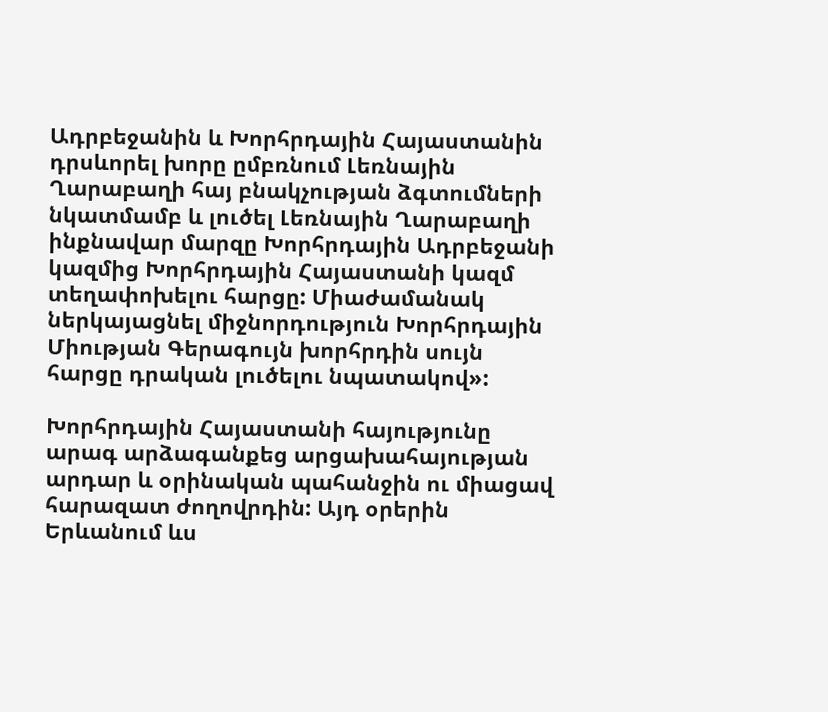Ադրբեջանին և Խորհրդային Հայաստանին դրսևորել խորը ըմբռնում Լեռնային Ղարաբաղի հայ բնակչության ձգտումների նկատմամբ և լուծել Լեռնային Ղարաբաղի ինքնավար մարզը Խորհրդային Ադրբեջանի կազմից Խորհրդային Հայաստանի կազմ տեղափոխելու հարցը: Միաժամանակ ներկայացնել միջնորդություն Խորհրդային Միության Գերագույն խորհրդին սույն հարցը դրական լուծելու նպատակով»:

Խորհրդային Հայաստանի հայությունը արագ արձագանքեց արցախահայության արդար և օրինական պահանջին ու միացավ հարազատ ժողովրդին: Այդ օրերին Երևանում ևս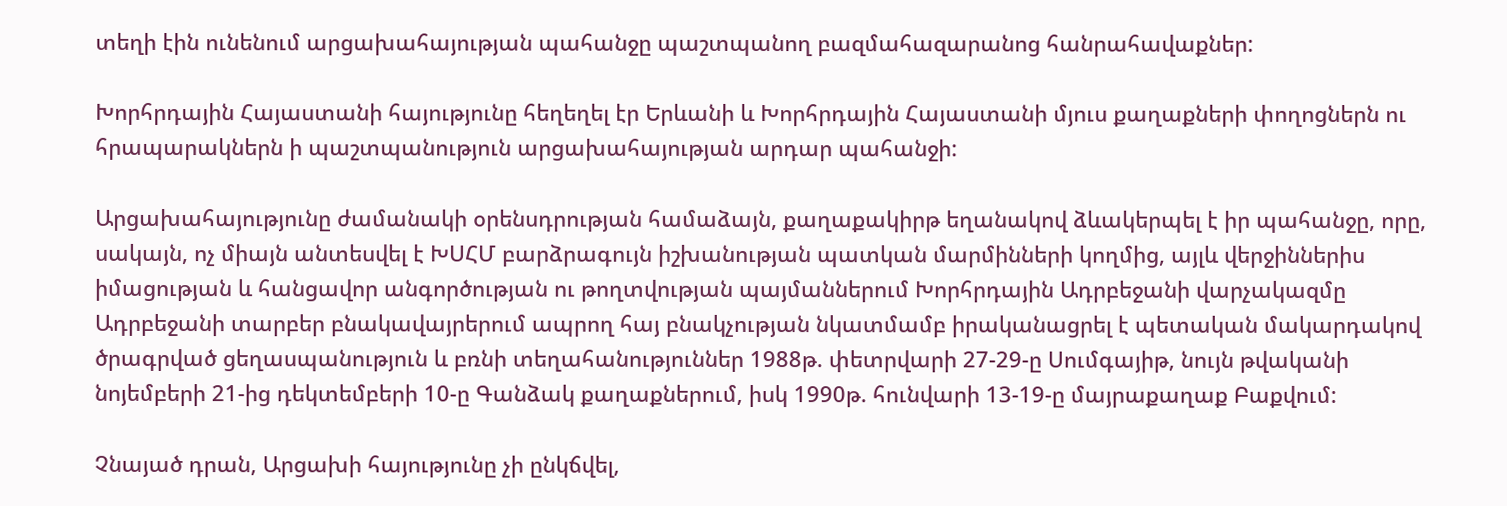տեղի էին ունենում արցախահայության պահանջը պաշտպանող բազմահազարանոց հանրահավաքներ:

Խորհրդային Հայաստանի հայությունը հեղեղել էր Երևանի և Խորհրդային Հայաստանի մյուս քաղաքների փողոցներն ու հրապարակներն ի պաշտպանություն արցախահայության արդար պահանջի:

Արցախահայությունը ժամանակի օրենսդրության համաձայն, քաղաքակիրթ եղանակով ձևակերպել է իր պահանջը, որը, սակայն, ոչ միայն անտեսվել է ԽՍՀՄ բարձրագույն իշխանության պատկան մարմինների կողմից, այլև վերջիններիս իմացության և հանցավոր անգործության ու թողտվության պայմաններում Խորհրդային Ադրբեջանի վարչակազմը Ադրբեջանի տարբեր բնակավայրերում ապրող հայ բնակչության նկատմամբ իրականացրել է պետական մակարդակով ծրագրված ցեղասպանություն և բռնի տեղահանություններ 1988թ. փետրվարի 27-29-ը Սումգայիթ, նույն թվականի նոյեմբերի 21-ից դեկտեմբերի 10-ը Գանձակ քաղաքներում, իսկ 1990թ. հունվարի 13-19-ը մայրաքաղաք Բաքվում:

Չնայած դրան, Արցախի հայությունը չի ընկճվել,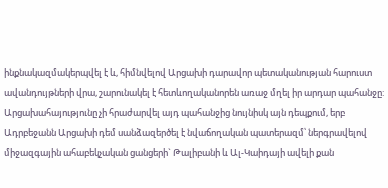ինքնակազմակերպվել է և, հիմնվելով Արցախի դարավոր պետականության հարուստ ավանդույթների վրա, շարունակել է հետևողականորեն առաջ մղել իր արդար պահանջը: Արցախահայությունը չի հրաժարվել այդ պահանջից նույնիսկ այն դեպքում, երբ Ադրբեջանն Արցախի դեմ սանձազերծել է նվաճողական պատերազմ՝ ներգրավելով միջազգային ահաբեկչական ցանցերի` Թալիբանի և Ալ-Կաիդայի ավելի քան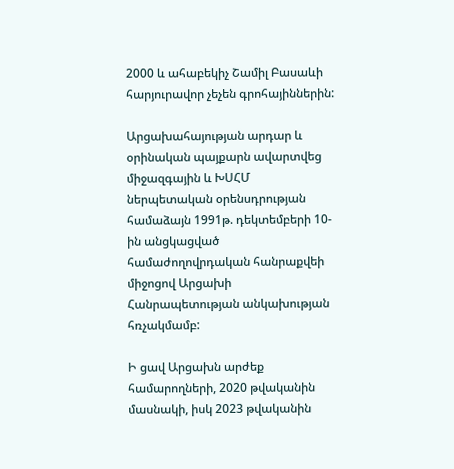2000 և ահաբեկիչ Շամիլ Բասաևի հարյուրավոր չեչեն գրոհայիններին:

Արցախահայության արդար և օրինական պայքարն ավարտվեց միջազգային և ԽՍՀՄ ներպետական օրենսդրության համաձայն 1991թ. դեկտեմբերի 10-ին անցկացված համաժողովրդական հանրաքվեի միջոցով Արցախի Հանրապետության անկախության հռչակմամբ:

Ի ցավ Արցախն արժեք համարողների, 2020 թվականին մասնակի, իսկ 2023 թվականին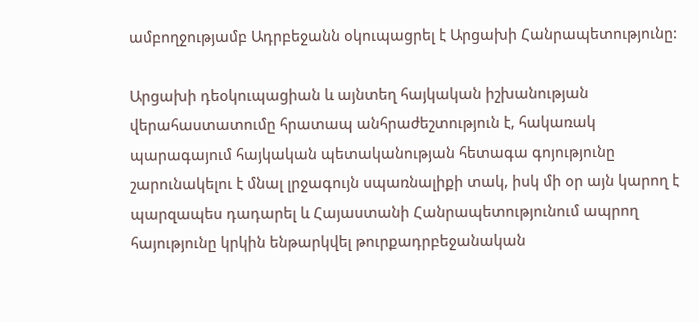ամբողջությամբ Ադրբեջանն օկուպացրել է Արցախի Հանրապետությունը:

Արցախի դեօկուպացիան և այնտեղ հայկական իշխանության վերահաստատումը հրատապ անհրաժեշտություն է, հակառակ պարագայում հայկական պետականության հետագա գոյությունը շարունակելու է մնալ լրջագույն սպառնալիքի տակ, իսկ մի օր այն կարող է պարզապես դադարել և Հայաստանի Հանրապետությունում ապրող հայությունը կրկին ենթարկվել թուրքադրբեջանական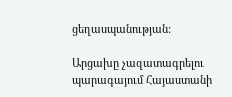ցեղասպանության:

Արցախը չազատագրելու պարագայում Հայաստանի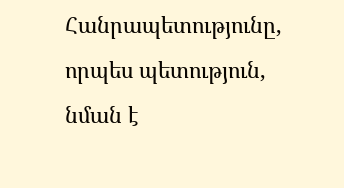Հանրապետությունը, որպես պետություն, նման է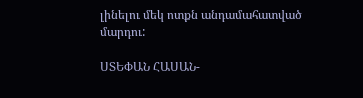լինելու մեկ ոտքն անդամահատված մարդու:

ՍՏԵՓԱՆ ՀԱՍԱՆ-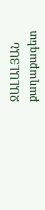ՋԱԼԱԼՅԱՆ
քաղաքագետ